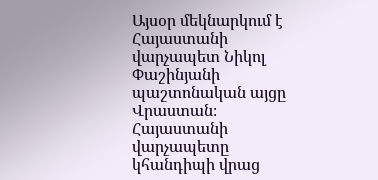Այսօր մեկնարկում է Հայաստանի վարչապետ Նիկոլ Փաշինյանի պաշտոնական այցը Վրաստան։ Հայաստանի վարչապետը կհանդիպի վրաց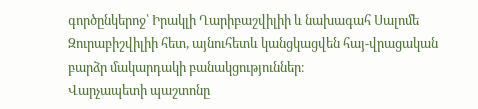գործընկերոջ՝ Իրակլի Ղարիբաշվիլիի և նախագահ Սալոմե Զուրաբիշվիլիի հետ, այնուհետև կանցկացվեն հայ-վրացական բարձր մակարդակի բանակցություններ։
Վարչապետի պաշտոնը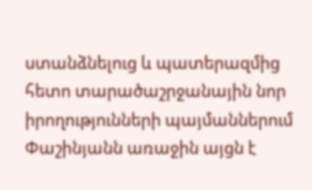ստանձնելուց և պատերազմից հետո տարածաշրջանային նոր իրողությունների պայմաններում Փաշինյանն առաջին այցն է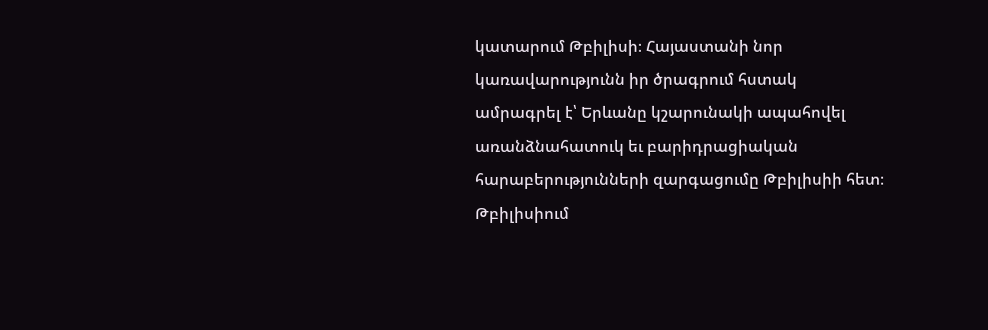կատարում Թբիլիսի։ Հայաստանի նոր կառավարությունն իր ծրագրում հստակ ամրագրել է՝ Երևանը կշարունակի ապահովել առանձնահատուկ եւ բարիդրացիական հարաբերությունների զարգացումը Թբիլիսիի հետ։
Թբիլիսիում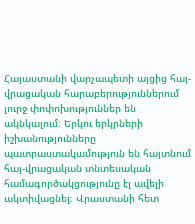Հայաստանի վարչապետի այցից հայ-վրացական հարաբերություններում լուրջ փոփոխություններ են ակնկալում։ Երկու երկրների իշխանությունները պատրաստակամություն են հայտնում հայ-վրացական տնտեսական համագործակցությունը էլ ավելի ակտիվացնել։ Վրաստանի հետ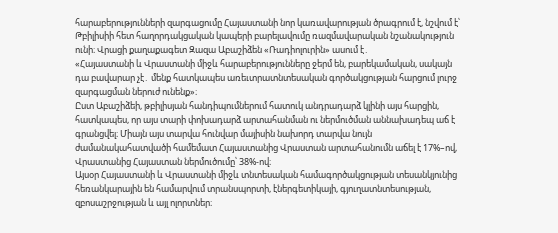հարաբերությունների զարգացումը Հայաստանի նոր կառավարության ծրագրում է, նշվում է՝ Թբիլիսիի հետ հաղորդակցական կապերի բարելավումը ռազմավարական նշանակություն ունի։ Վրացի քաղաքագետ Զազա Աբաշիձեն «Ռադիոլուրին» ասում է․
«Հայաստանի և Վրաստանի միջև հարաբերությունները ջերմ են, բարեկամական, սակայն դա բավարար չէ․ մենք հատկապես առեւտրատնտեսական գործակցության հարցում լուրջ զարգացման ներուժ ունենք»։
Ըստ Աբաշիձեի, թբիլիսյան հանդիպումներում հատուկ անդրադարձ կլինի այս հարցին, հատկապես, որ այս տարի փոխադարձ արտահանման ու ներմուծման աննախադեպ աճ է գրանցվել։ Միայն այս տարվա հունվար մայիսին նախորդ տարվա նույն ժամանակահատվածի համեմատ Հայաստանից Վրաստան արտահանումն աճել է 17%–ով, Վրաստանից Հայաստան ներմուծումը՝ 38%-ով։
Այսօր Հայաստանի և Վրաստանի միջև տնտեսական համագործակցության տեսանկյունից հեռանկարային են համարվում տրանսպորտի, էներգետիկայի, գյուղատնտեսության, զբոսաշրջության և այլ ոլորտներ։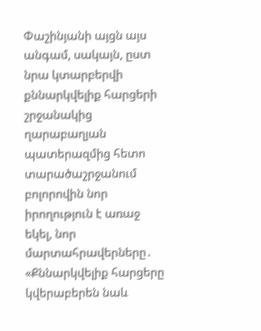Փաշինյանի այցն այս անգամ, սակայն, ըստ նրա կտարբերվի քննարկվելիք հարցերի շրջանակից ղարաբաղյան պատերազմից հետո տարածաշրջանում բոլորովին նոր իրողություն է առաջ եկել, նոր մարտահրավերները․
«Քննարկվելիք հարցերը կվերաբերեն նաև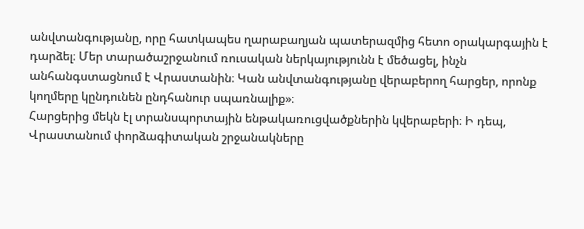անվտանգությանը, որը հատկապես ղարաբաղյան պատերազմից հետո օրակարգային է դարձել։ Մեր տարածաշրջանում ռուսական ներկայությունն է մեծացել, ինչն անհանգստացնում է Վրաստանին։ Կան անվտանգությանը վերաբերող հարցեր, որոնք կողմերը կընդունեն ընդհանուր սպառնալիք»։
Հարցերից մեկն էլ տրանսպորտային ենթակառուցվածքներին կվերաբերի։ Ի դեպ, Վրաստանում փորձագիտական շրջանակները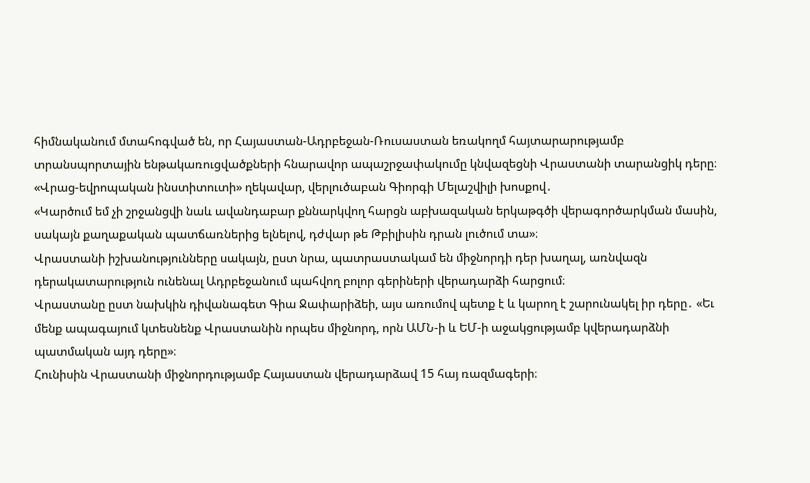հիմնականում մտահոգված են, որ Հայաստան-Ադրբեջան-Ռուսաստան եռակողմ հայտարարությամբ տրանսպորտային ենթակառուցվածքների հնարավոր ապաշրջափակումը կնվազեցնի Վրաստանի տարանցիկ դերը։
«Վրաց-եվրոպական ինստիտուտի» ղեկավար, վերլուծաբան Գիորգի Մելաշվիլի խոսքով․
«Կարծում եմ չի շրջանցվի նաև ավանդաբար քննարկվող հարցն աբխազական երկաթգծի վերագործարկման մասին, սակայն քաղաքական պատճառներից ելնելով, դժվար թե Թբիլիսին դրան լուծում տա»։
Վրաստանի իշխանությունները սակայն, ըստ նրա, պատրաստակամ են միջնորդի դեր խաղալ, առնվազն դերակատարություն ունենալ Ադրբեջանում պահվող բոլոր գերիների վերադարձի հարցում։
Վրաստանը ըստ նախկին դիվանագետ Գիա Ջափարիձեի, այս առումով պետք է և կարող է շարունակել իր դերը․ «Եւ մենք ապագայում կտեսնենք Վրաստանին որպես միջնորդ, որն ԱՄՆ-ի և ԵՄ-ի աջակցությամբ կվերադարձնի պատմական այդ դերը»։
Հունիսին Վրաստանի միջնորդությամբ Հայաստան վերադարձավ 15 հայ ռազմագերի։